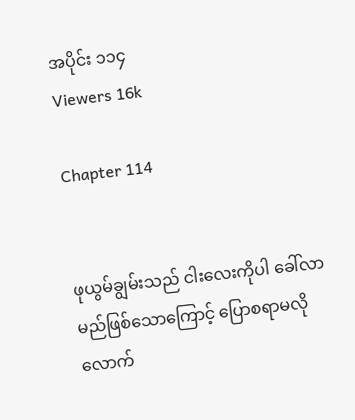အပိုင်း ၁၁၄
Viewers 16k

Chapter 114


ဖုယွမ်ချွမ်းသည် ငါးလေးကိုပါ ခေါ်လာမည်ဖြစ်သောကြောင့် ပြောစရာမလိုလောက်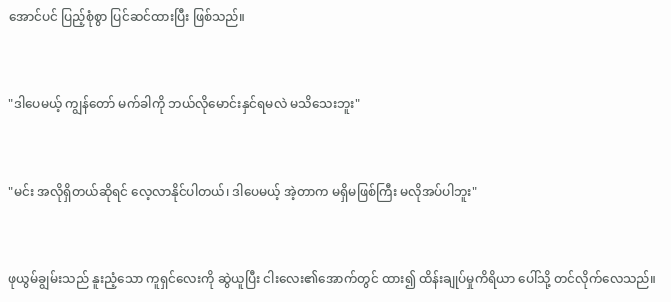အောင်ပင် ပြည့်စုံစွာ ပြင်ဆင်ထားပြီး ဖြစ်သည်။


"ဒါပေမယ့် ကျွန်တော် မက်ခါကို ဘယ်လိုမောင်းနှင်ရမလဲ မသိသေးဘူး"


"မင်း အလိုရှိတယ်ဆိုရင် လေ့လာနိုင်ပါတယ်၊ ဒါပေမယ့် အဲ့တာက မရှိမဖြစ်ကြီး မလိုအပ်ပါဘူး"


ဖုယွမ်ချွမ်းသည် နူးညံ့သော ကူရှင်လေးကို ဆွဲယူပြီး ငါးလေး၏အောက်တွင် ထား၍ ထိန်းချုပ်မှုကိရိယာ ပေါ်သို့ တင်လိုက်လေသည်။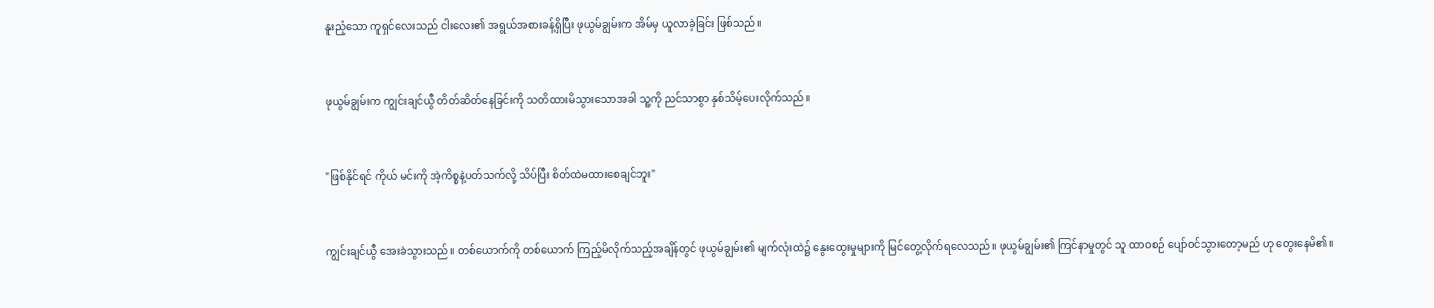နူးညံ့သော ကူရှင်လေးသည် ငါးလေး၏ အရွယ်အစားခန့်ရှိပြီး ဖုယွမ်ချွမ်းက အိမ်မှ ယူလာခဲ့ခြင်း ဖြစ်သည်။


ဖုယွမ်ချွမ်းက ကျွင်းချင်ယွီ တိတ်ဆိတ်နေခြင်းကို သတိထားမိသွားသောအခါ သူ့ကို ညင်သာစွာ နှစ်သိမ့်ပေးလိုက်သည်။


"ဖြစ်နိုင်ရင် ကိုယ် မင်းကို အဲ့ကိစ္စနဲ့ပတ်သက်လို့ သိပ်ပြီး စိတ်ထဲမထားစေချင်ဘူး"


ကျွင်းချင်ယွီ အေးခဲသွားသည်။ တစ်ယောက်ကို တစ်ယောက် ကြည့်မိလိုက်သည့်အချိန်တွင် ဖုယွမ်ချွမ်း၏ မျက်လုံးထဲ၌ နွေးထွေးမှုများကို မြင်တွေ့လိုက်ရလေသည်။ ဖုယွမ်ချွမ်း၏ ကြင်နာမှုတွင် သူ ထာဝစဉ် ပျော်ဝင်သွားတော့မည် ဟု တွေးနေမိ၏။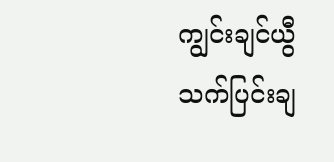ကျွင်းချင်ယွီ သက်ပြင်းချ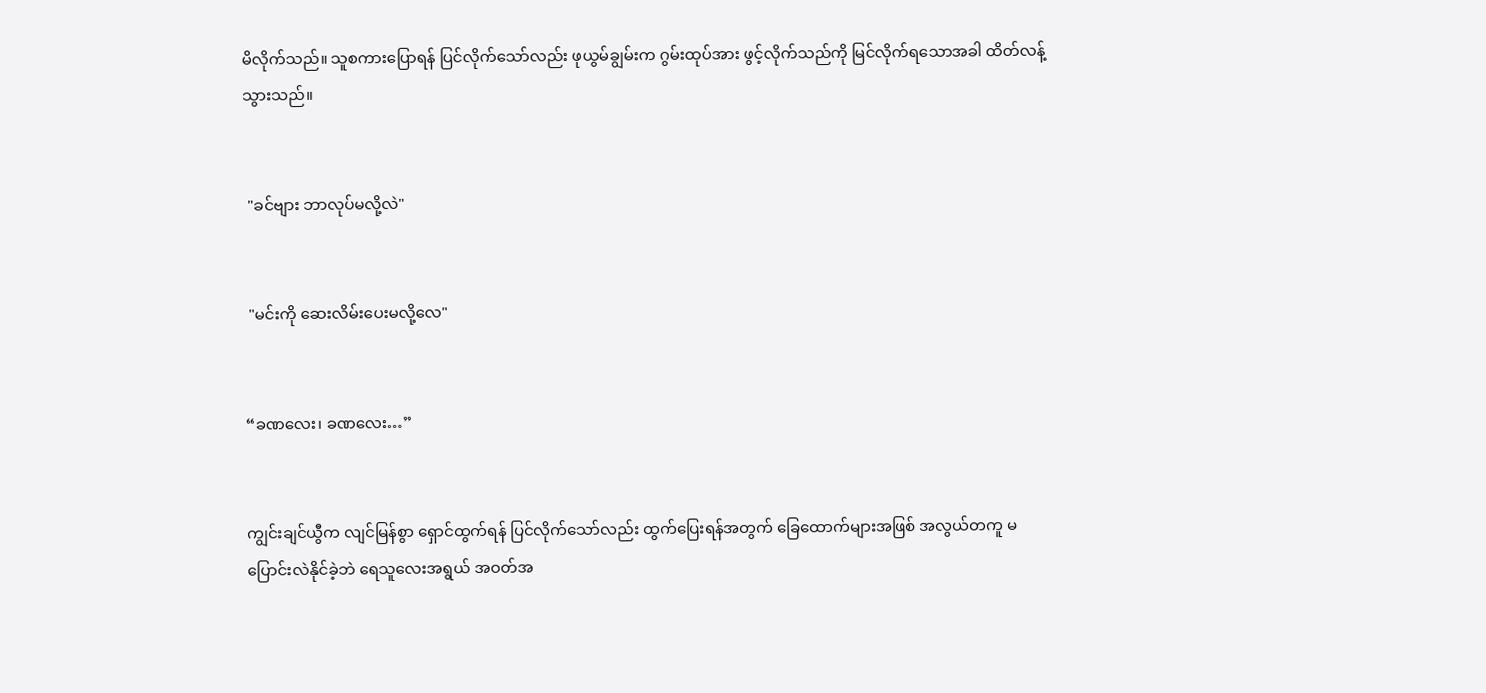မိလိုက်သည်။ သူစကားပြောရန် ‌ပြင်လိုက်သော်လည်း ဖုယွမ်ချွမ်းက ဂွမ်းထုပ်အား ဖွင့်လိုက်သည်ကို မြင်လိုက်ရသောအခါ ထိတ်လန့်သွားသည်။


 "ခင်ဗျား ဘာလုပ်မလို့လဲ"


 "မင်းကို ဆေးလိမ်းပေးမလို့လေ"


“ခဏလေး၊ ခဏလေး…”


ကျွင်းချင်ယွီက လျင်မြန်စွာ ရှောင်ထွက်ရန် ပြင်လိုက်သော်လည်း ထွက်ပြေးရန်အတွက် ခြေထောက်များအဖြစ် အလွယ်တကူ မပြောင်းလဲနိုင်ခဲ့ဘဲ ရေသူလေးအရွယ် အဝတ်အ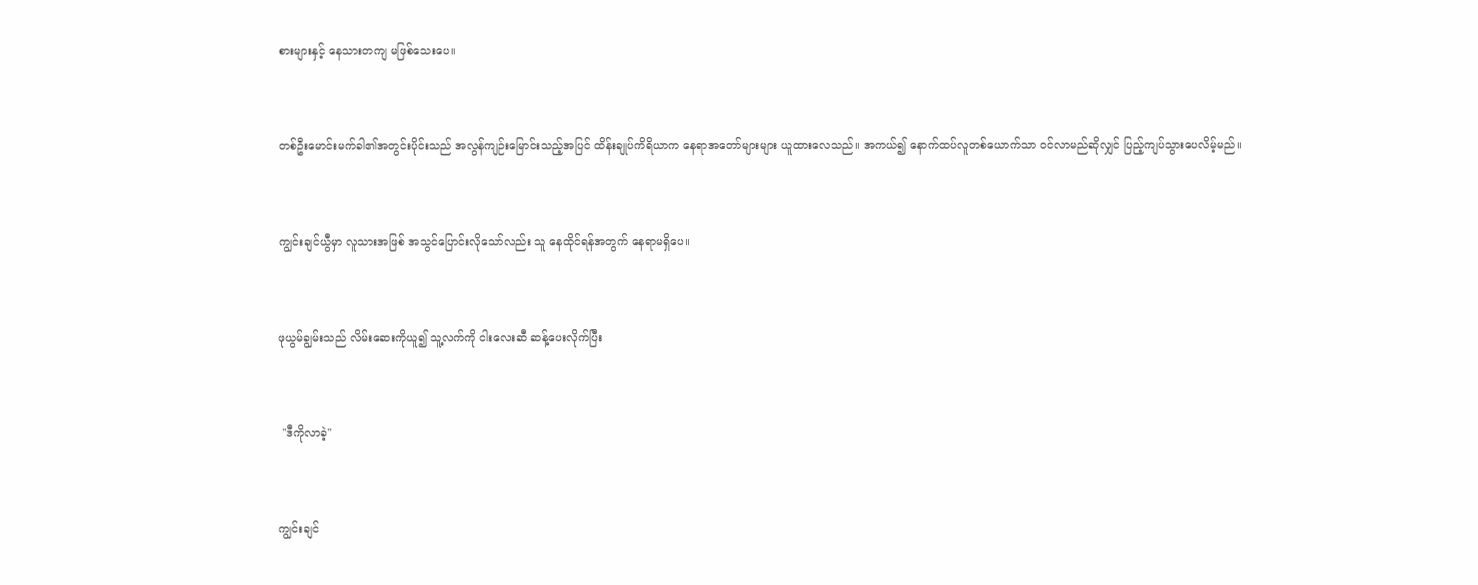စားများနှင့် နေသားတကျ မဖြစ်သေးပေ။


တစ်ဦးမောင်းမက်ခါ၏အတွင်းပိုင်းသည် အလွန်ကျဉ်းမြောင်းသည့်အပြင် ထိန်းချုပ်ကိရိယာက နေရာအတော်များများ ယူထားလေသည်။ အကယ်၍ နောက်ထပ်လူတစ်ယောက်သာ ဝင်လာမည်ဆိုလျှင် ပြည့်ကျပ်သွားပေလိမ့်မည်။


ကျွင်းချင်ယွီမှာ လူသားအဖြစ် အသွင်ပြောင်းလိုသော်လည်း သူ နေထိုင်ရန်အတွက် နေရာမရှိပေ။


ဖုယွမ်ချွမ်းသည် လိမ်းဆေးကိုယူ၍ သူ့လက်ကို ငါးလေးဆီ ဆန့်ပေးလိုက်ပြီး


 "ဒီကိုလာခဲ့"


ကျွင်းချင်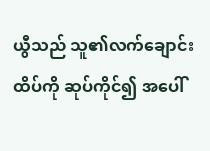ယွီသည် သူ၏လက်ချောင်းထိပ်ကို ဆုပ်ကိုင်၍ အပေါ်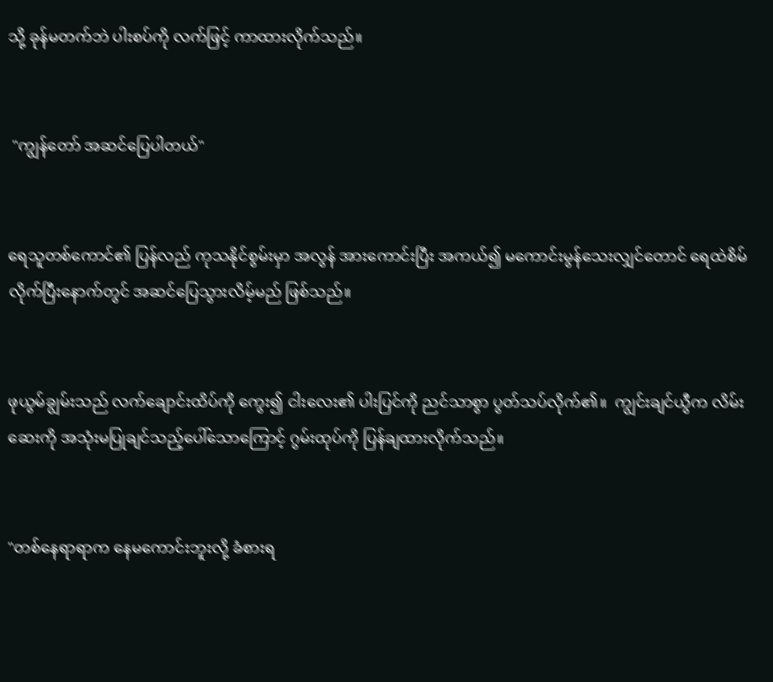သို့ ခုန်မတက်ဘဲ ပါးစပ်ကို လက်ဖြင့် ကာထားလိုက်သည်။


 "ကျွန်တော် အဆင်ပြေပါတယ်"


ရေသူတစ်ကောင်၏ ပြန်လည် ကုသနိုင်စွမ်းမှာ အလွန် အားကောင်းပြီး အကယ်၍ မကောင်းမွန်သေးလျှင်တောင် ရေထဲစိမ်လိုက်ပြီးနောက်တွင် အဆင်ပြေသွားလိမ့်မည် ဖြစ်သည်။


ဖုယွမ်ချွမ်းသည် လက်ချောင်းထိပ်ကို ကွေး၍ ငါးလေး၏ ပါးပြင်ကို ညင်သာစွာ ပွတ်သပ်လိုက်၏။  ကျွင်းချင်ယွီက လိမ်းဆေးကို အသုံးမပြုချင်သည့်ပေါ်သောကြောင့် ဂွမ်းထုပ်ကို ပြန်ချထားလိုက်သည်။


"တစ်နေရာရာက နေမကောင်းဘူးလို့ ခံစားရ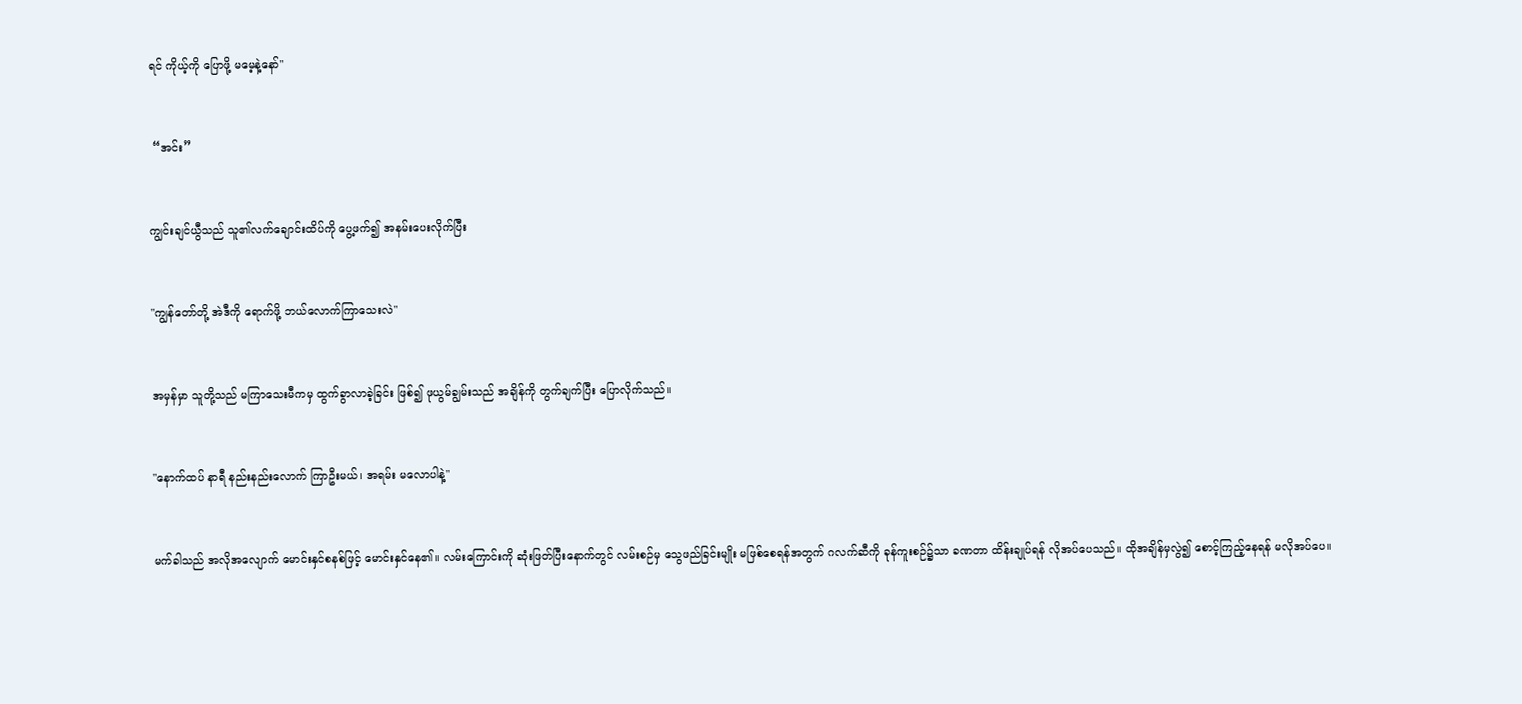ရင် ကိုယ့်ကို ပြောဖို့ မမေ့နဲ့နော်"


 “အင်း”


ကျွင်းချင်ယွီသည် သူ၏လက်ချောင်းထိပ်ကို ပွေ့ဖက်၍ အနမ်းပေးလိုက်ပြီး


"ကျွန်တော်တို့ အဲဒီကို ရောက်ဖို့ ဘယ်လောက်ကြာသေးလဲ"


အမှန်မှာ သူတို့သည် မကြာသေးမီကမှ ထွက်ခွာလာခဲ့ခြင်း ဖြစ်၍ ဖုယွမ်ချွမ်းသည် အချိန်ကို တွက်ချက်ပြီး ပြောလိုက်သည်။


"နောက်ထပ် နာရီ နည်းနည်းလောက် ကြာဦးမယ်၊ အရမ်း မလောပါနဲ့"


မက်ခါသည် အလိုအလျောက် မောင်းနှင်စနစ်ဖြင့် မောင်းနှင်နေ၏။ လမ်းကြောင်းကို ဆုံးဖြတ်ပြီးနောက်တွင် လမ်းစဉ်မှ သွေဖည်ခြင်းမျိုး မဖြစ်စေရန်အတွက် ဂလက်ဆီကို ခုန်ကူးစဉ်၌သာ ခဏတာ ထိန်းချုပ်ရန် လိုအပ်ပေသည်။ ထိုအချိန်မှလွဲ၍ စောင့်ကြည့်နေရန် မလိုအပ်ပေ။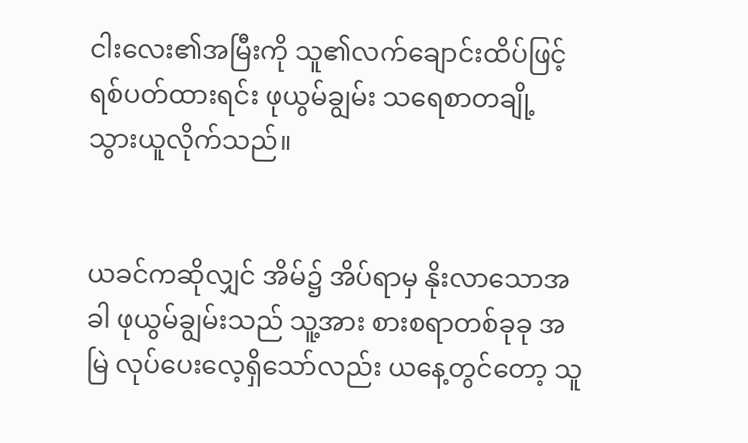ငါးလေး၏အမြီးကို သူ၏လက်ချောင်းထိပ်ဖြင့် ရစ်ပတ်ထားရင်း ဖုယွမ်ချွမ်း သရေစာတချို့ သွားယူလိုက်သည်။


ယခင်ကဆိုလျှင် အိမ်၌ အိပ်ရာမှ နိုးလာသောအခါ ဖုယွမ်ချွမ်းသည် သူ့အား စားစရာတစ်ခုခု အမြဲ လုပ်ပေးလေ့ရှိသော်လည်း ယနေ့တွင်တော့ သူ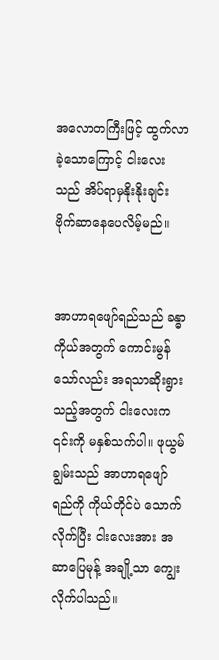အလောတကြီးဖြင့် ထွက်လာခဲ့သောကြောင့် ငါးလေးသည် အိပ်ရာမှနိုးနိုးချင်း ဗိုက်ဆာနေပေလိမ့်မည်။


အာဟာရဖျော်ရည်သည် ခန္ဓာကိုယ်အတွက် ကောင်းမွန်သော်လည်း အရသာဆိုးရွားသည့်အတွက် ငါးလေးက ၎င်းကို မနှစ်သက်ပါ။ ဖုယွမ်ချွမ်းသည် အာဟာရဖျော်ရည်ကို ကိုယ်တိုင်ပဲ သောက်လိုက်ပြီး ငါးလေးအား အဆာပြေမုန့် အချို့သာ ကျွေးလိုက်ပါသည်။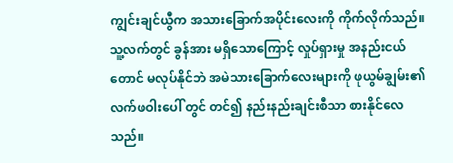ကျွင်းချင်ယွီက အသားခြောက်အပိုင်းလေးကို ကိုက်လိုက်သည်။ သူ့လက်တွင် ခွန်အား မရှိသောကြောင့် လှုပ်ရှားမှု အနည်းငယ်တောင် မလုပ်နိုင်ဘဲ အမဲသားခြောက်လေးများကို ဖုယွမ်ချွမ်း၏ လက်ဖဝါးပေါ် တွင် တင်၍ နည်းနည်းချင်းစီသာ စားနိုင်လေသည်။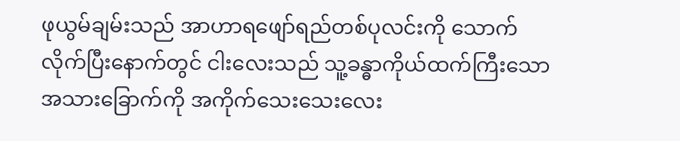ဖုယွမ်ချမ်းသည် အာဟာရဖျော်ရည်တစ်ပုလင်းကို သောက်လိုက်ပြီးနောက်တွင် ငါးလေးသည် သူ့ခန္ဓာကိုယ်ထက်ကြီးသော အသားခြောက်ကို အကိုက်သေးသေးလေး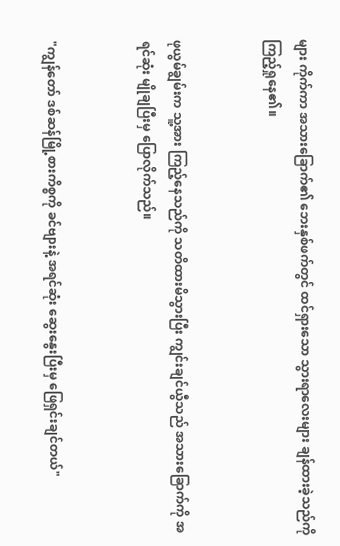များ ကိုက်ကာ အသားခြောက်၏ ဘေးနှစ်ဖက်တွင် ထင်ရှားသော သွားရာလေးများ ချန်ထားခဲ့သည်ကို ကြည့်ရှုနေ၏။


ဖုယွမ်ချွမ်းက သူ့အား ကြည့်နေသည်ကို သတိထားမိသွားပြီး ကျွင်းချင်ယွီသည် အသားခြောက်ကို အရင်ဆုံး မျိုချပြီးမှ ပြောလိုက်သည်။


"ကျွန်တော် ဒစ်ဆန်မြို့စားကိစ္စကို ခင်ဗျားနဲ့ အရင်ဆုံး ဆွေးနွေးပြီးမှ ဖြေရှင်းချင်တယ်"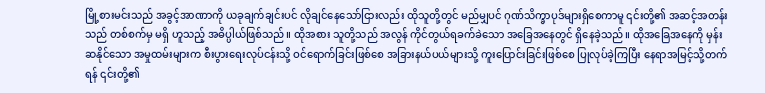မြို့စားမင်းသည် အခွင့်အာဏာကို ယခုချက်ချင်းပင် လိုချင်နေသော်ငြားလည်း ထိုသူတို့တွင် မည်မျှပင် ဂုဏ်သိက္ခာပုဒ်များရှိစေကာမူ ၎င်းတို့၏ အဆင့်အတန်းသည် တစ်စက်မှ မရှိ ဟူသည့် အဓိပ္ပါယ်ဖြစ်သည်။ ထိုအစား သူတို့သည် အလွန် ကိုင်တွယ်ရခက်ခဲသော အခြေအနေတွင် ရှိနေခဲ့သည်။ ထိုအခြေအနေကို မှန်းဆနိုင်သော အမှုထမ်းများက စီးပွားရေးလုပ်ငန်းသို့ ဝင်ရောက်ခြင်းဖြစ်စေ အခြားနယ်ပယ်များသို့ ကူးပြောင်းခြင်းဖြစ်စေ ပြုလုပ်ခဲ့ကြပြီး နေရာအမြင့်သို့တက်ရန် ၎င်းတို့၏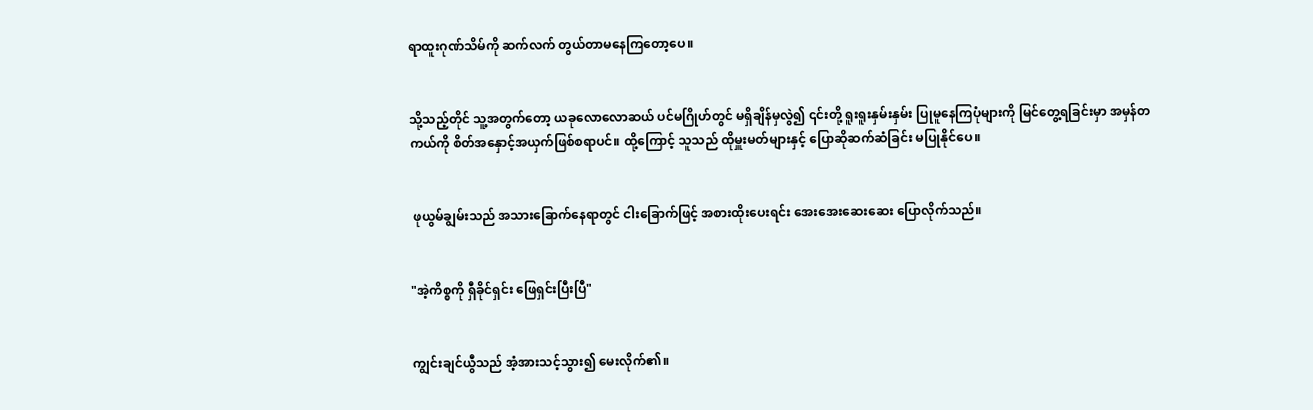ရာထူးဂုဏ်သိမ်ကို ဆက်လက် တွယ်တာမနေကြတော့ပေ။


သို့သည့်တိုင် သူ့အတွက်တော့ ယခုလောလောဆယ် ပင်မဂြိုဟ်တွင် မရှိချိန်မှလွဲ၍ ၎င်းတို့ ရူးရူးနှမ်းနှမ်း ပြုမူနေကြပုံများကို မြင်တွေ့ရခြင်းမှာ အမှန်တကယ်ကို စိတ်အနှောင့်အယှက်ဖြစ်စရာပင်။ ထို့ကြောင့် သူသည် ထိုမှူးမတ်များနှင့် ပြောဆိုဆက်ဆံခြင်း မပြုနိုင်ပေ။


 ဖုယွမ်ချွမ်းသည် အသားခြောက်နေရာတွင် ငါးခြောက်ဖြင့် အစားထိုးပေးရင်း အေးအေးဆေးဆေး ပြောလိုက်သည်။


"အဲ့ကိစ္စကို ရှီခိုင်ရှင်း ဖြေရှင်းပြီးပြီ"


ကျွင်းချင်ယွီသည် အံ့အားသင့်သွား၍ မေးလိုက်၏။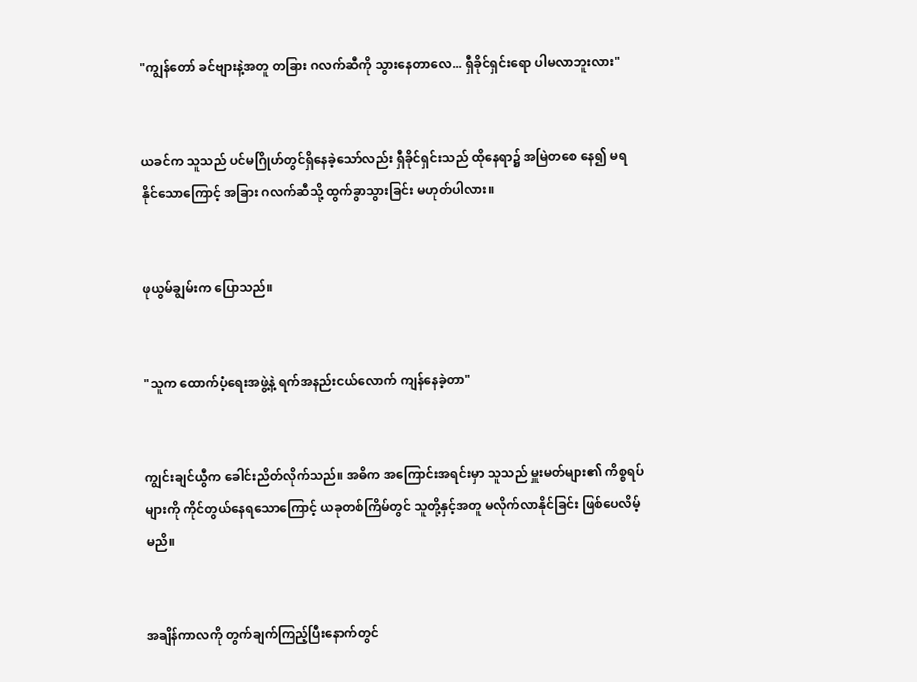"ကျွန်တော် ခင်ဗျားနဲ့အတူ တခြား ဂလက်ဆီကို သွားနေတာလေ... ရှီခိုင်ရှင်းရော ပါမလာဘူးလား"


ယခင်က သူသည် ပင်မဂြိုဟ်တွင်ရှိနေခဲ့သော်လည်း ရှီခိုင်ရှင်းသည် ထိုနေရာ၌ အမြဲတစေ နေ၍ မရနိုင်သောကြောင့် အခြား ဂလက်ဆီသို့ ထွက်ခွာသွားခြင်း မဟုတ်ပါလား။


ဖုယွမ်ချွမ်းက ပြောသည်။


"သူက ထောက်ပံ့ရေးအဖွဲ့နဲ့ ရက်အနည်းငယ်လောက် ကျန်နေခဲ့တာ"


ကျွင်းချင်ယွီက ခေါင်းညိတ်လိုက်သည်။ အဓိက အကြောင်းအရင်းမှာ သူသည် မှူးမတ်များ၏ ကိစ္စရပ်များကို ကိုင်တွယ်နေရသောကြောင့် ယခုတစ်ကြိမ်တွင် သူတို့နှင့်အတူ မလိုက်လာနိုင်ခြင်း ဖြစ်ပေလိမ့်မညိ။


အချိန်ကာလကို တွက်ချက်ကြည့်ပြီးနောက်တွင်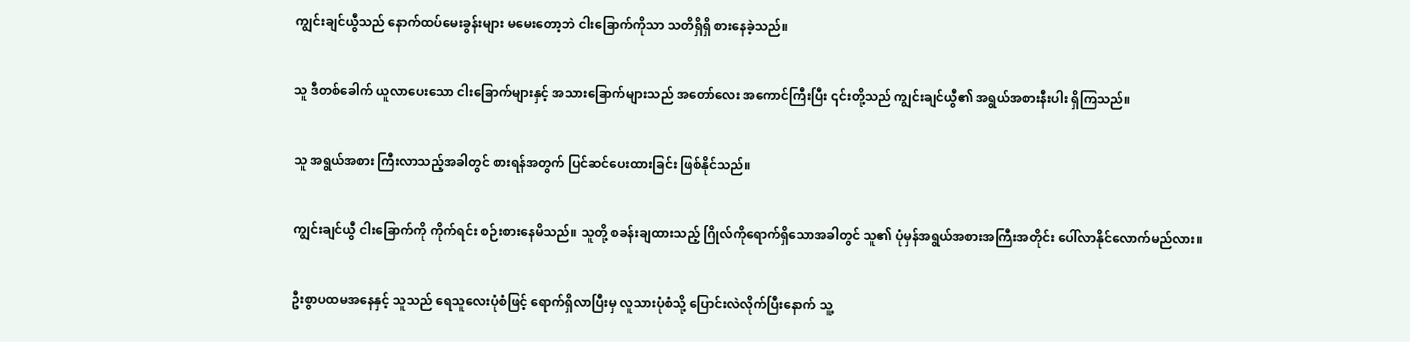ကျွင်းချင်ယွီသည် နောက်ထပ်မေးခွန်းများ မမေးတော့ဘဲ ငါးခြောက်ကိုသာ သတိရှိရှိ စားနေခဲ့သည်။


သူ ဒီတစ်ခေါက် ယူလာပေးသော ငါးခြောက်များနှင့် အသားခြောက်များသည် အတော်လေး အကောင်ကြီးပြီး ၎င်းတို့သည် ကျွင်းချင်ယွီ၏ အရွယ်အစားနီးပါး ရှိကြသည်။


သူ အရွယ်အစား ကြီးလာသည့်အခါတွင် စားရန်အတွက် ပြင်ဆင်ပေးထားခြင်း ဖြစ်နိုင်သည်။


ကျွင်းချင်ယွီ ငါးခြောက်ကို ကိုက်ရင်း စဉ်းစားနေမိသည်။ သူတို့ စခန်းချထားသည့် ဂြိုလ်ကိုရောက်ရှိသောအခါတွင် သူ၏ ပုံမှန်အရွယ်အစားအကြီးအတိုင်း ပေါ်လာနိုင်လောက်မည်လား။


ဦးစွာပထမအနေနှင့် သူသည် ရေသူလေးပုံစံဖြင့် ရောက်ရှိလာပြီးမှ လူသားပုံစံသို့ ပြောင်းလဲလိုက်ပြီးနောက် သူ့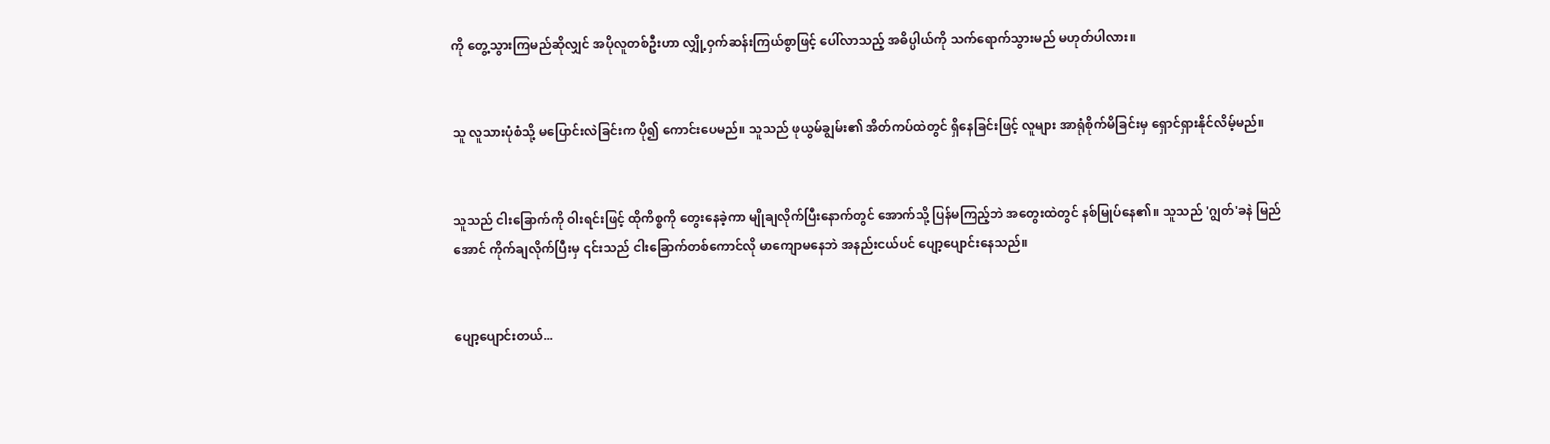ကို တွေ့သွားကြမည်ဆိုလျှင် အပိုလူတစ်ဦးဟာ လျှို့ဝှက်ဆန်းကြယ်စွာဖြင့် ပေါ်လာသည့် အဓိပ္ပါယ်ကို သက်ရောက်သွားမည် မဟုတ်ပါလား။


သူ လူသားပုံစံသို့ မပြောင်းလဲခြင်းက ပို၍ ကောင်းပေမည်။ သူသည် ဖုယွမ်ချွမ်း၏ အိတ်ကပ်ထဲတွင် ရှိနေခြင်းဖြင့် လူများ အာရုံစိုက်မိခြင်းမှ ရှောင်ရှားနိုင်လိမ့်မည်။


သူသည် ငါးခြောက်ကို ဝါးရင်းဖြင့် ထိုကိစ္စကို တွေးနေခဲ့ကာ မျိုချလိုက်ပြီးနောက်တွင် အောက်သို့ ပြန်မကြည့်ဘဲ အတွေးထဲတွင် နစ်မြုပ်နေ၏။ သူသည် 'ဂျွတ်'ခနဲ မြည်အောင် ကိုက်ချလိုက်ပြီးမှ ၎င်းသည် ငါးခြောက်တစ်ကောင်လို မာကျောမနေဘဲ အနည်းငယ်ပင် ပျော့ပျောင်းနေသည်။


ပျော့ပျောင်းတယ်...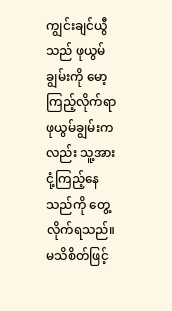ကျွင်းချင်ယွီသည် ဖုယွမ်ချွမ်းကို မော့ကြည့်လိုက်ရာ ဖုယွမ်ချွမ်းကလည်း သူ့အား ငုံ့ကြည့်နေသည်ကို တွေ့လိုက်ရသည်။ မသိစိတ်ဖြင့်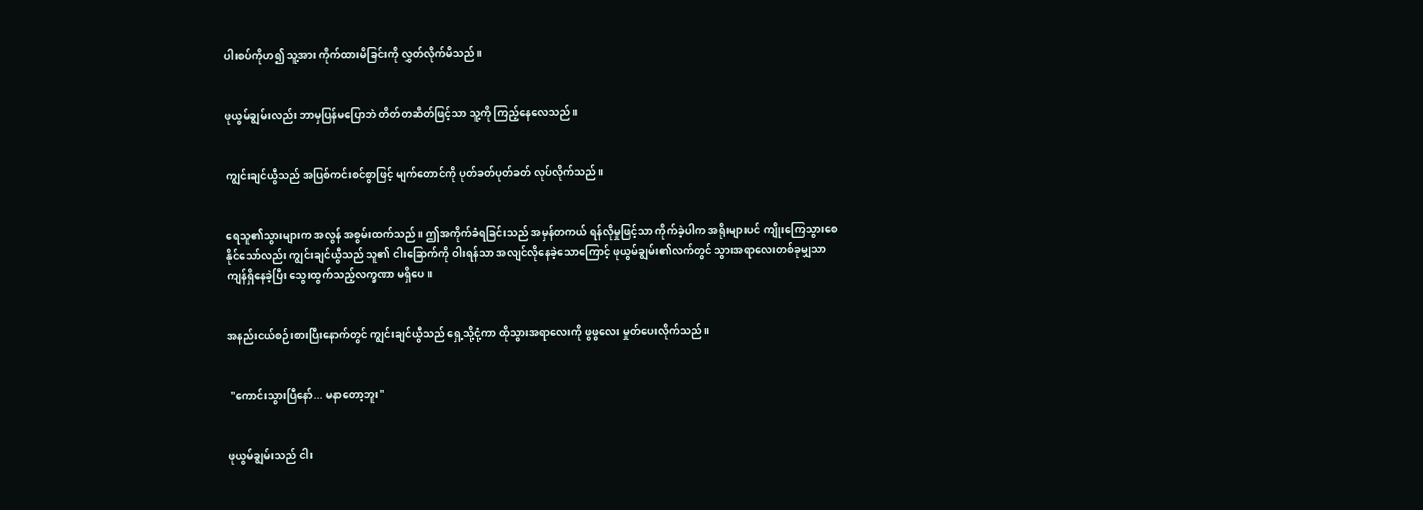ပါးစပ်ကိုဟ၍ သူ့အား ကိုက်ထားမိခြင်းကို လွှတ်လိုက်မိသည်။


ဖုယွမ်ချွမ်းလည်း ဘာမှပြန်မပြောဘဲ တိတ်တဆိတ်ဖြင့်သာ သူ့ကို ကြည့်နေလေသည်။


ကျွင်းချင်ယွီသည် အပြစ်ကင်းစင်စွာဖြင့် မျက်တောင်ကို ပုတ်ခတ်ပုတ်ခတ် လုပ်လိုက်သည်။


ရေသူ၏သွားများက အလွန် အစွမ်းထက်သည်။ ဤအကိုက်ခံရခြင်းသည် အမှန်တကယ် ရန်လိုမှုဖြင့်သာ ကိုက်ခဲ့ပါက အရိုးများပင် ကျိုးကြေသွားစေနိုင်သော်လည်း ကျွင်းချင်ယွီသည် သူ၏ ငါးခြောက်ကို ဝါးရန်သာ အလျင်လိုနေခဲ့သောကြောင့် ဖုယွမ်ချွမ်း၏လက်တွင် သွားအရာလေးတစ်ခုမျှသာ ကျန်ရှိနေခဲ့ပြီး သွေးထွက်သည့်လက္ခဏာ မရှိပေ။


အနည်းငယ်စဉ်းစားပြီးနောက်တွင် ကျွင်းချင်ယွီသည် ရှေ့သို့ငုံ့ကာ ထိုသွားအရာလေးကို ဖွဖွလေး မှုတ်ပေးလိုက်သည်။


 "ကောင်းသွားပြီနော်... မနာတော့ဘူး"


ဖုယွမ်ချွမ်းသည် ငါး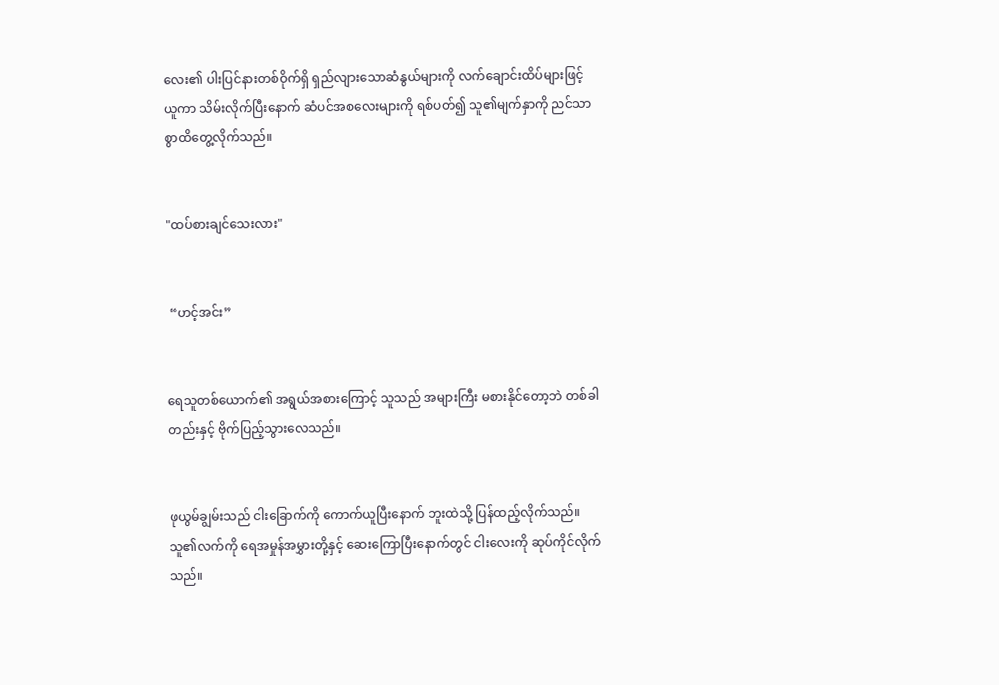လေး၏ ပါးပြင်နားတစ်ဝိုက်ရှိ ရှည်လျားသောဆံနွယ်များကို လက်ချောင်းထိပ်များဖြင့် ယူကာ သိမ်းလိုက်ပြီးနောက် ဆံပင်အစလေးများကို ရစ်ပတ်၍ သူ၏မျက်နှာကို ညင်သာစွာထိတွေ့လိုက်သည်။


"ထပ်စားချင်သေးလား"


 “ဟင့်အင်း”


ရေသူတစ်ယောက်၏ အရွယ်အစားကြောင့် သူသည် အများကြီး မစားနိုင်တော့ဘဲ တစ်ခါတည်းနှင့် ဗိုက်ပြည့်သွားလေသည်။


ဖုယွမ်ချွမ်းသည် ငါးခြောက်ကို ကောက်ယူပြီးနောက် ဘူးထဲသို့ ပြန်ထည့်လိုက်သည်။ သူ၏လက်ကို ရေအမှုန်အမွှားတို့နှင့် ဆေးကြောပြီးနောက်တွင် ငါးလေးကို ဆုပ်ကိုင်လိုက်သည်။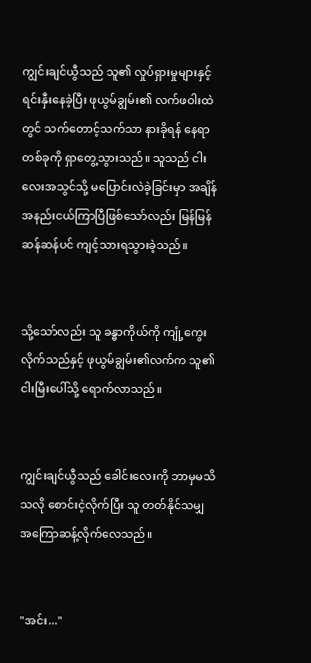ကျွင်းချင်ယွီသည် သူ၏ လှုပ်ရှားမှုများနှင့် ရင်းနှီးနေခဲ့ပြီး ဖုယွမ်ချွမ်း၏ လက်ဖဝါးထဲတွင် သက်တောင့်သက်သာ နားခိုရန် နေရာတစ်ခုကို ရှာတွေ့သွားသည်။ သူသည် ငါးလေးအသွင်သို့ မပြောင်းလဲခဲ့ခြင်းမှာ အချိန်အနည်းငယ်ကြာပြီဖြစ်သော်လည်း မြန်မြန်ဆန်ဆန်ပင် ကျင့်သားရသွားခဲ့သည်။


သို့သော်လည်း သူ ခန္ဓာကိုယ်ကို ကျုံ့ကွေးလိုက်သည်နှင့် ဖုယွမ်ချွမ်း၏လက်က သူ၏ငါးမြီးပေါ်သို့ ရောက်လာသည်။


ကျွင်းချင်ယွီသည် ခေါင်းလေးကို ဘာမှမသိသလို စောင်းငဲ့လိုက်ပြီး သူ တတ်နိုင်သမျှ အကြောဆန့်လိုက်လေသည်။


"အင်း..."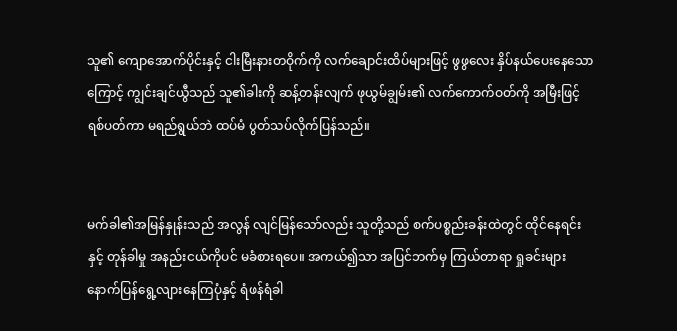သူ၏ ကျောအောက်ပိုင်းနှင့် ငါးမြီးနားတဝိုက်ကို လက်ချောင်းထိပ်များဖြင့် ဖွဖွလေး နှိပ်နယ်ပေးနေသောကြောင့် ကျွင်းချင်ယွီသည် သူ၏ခါးကို ဆန့်တန်းလျက် ဖုယွမ်ချွမ်း၏ လက်ကောက်ဝတ်ကို အမြီးဖြင့်ရစ်ပတ်ကာ မရည်ရွယ်ဘဲ ထပ်မံ ပွတ်သပ်လိုက်ပြန်သည်။


မက်ခါ၏အမြန်နှုန်းသည် အလွန် လျင်မြန်သော်လည်း သူတို့သည် စက်ပစ္စည်းခန်းထဲတွင် ထိုင်နေရင်းနှင့် တုန်ခါမှု အနည်းငယ်ကိုပင် မခံစားရပေ။ အကယ်၍သာ အပြင်ဘက်မှ ကြယ်တာရာ ရှုခင်းများ နောက်ပြန်ရွေ့လျားနေကြပုံနှင့် ရံဖန်ရံခါ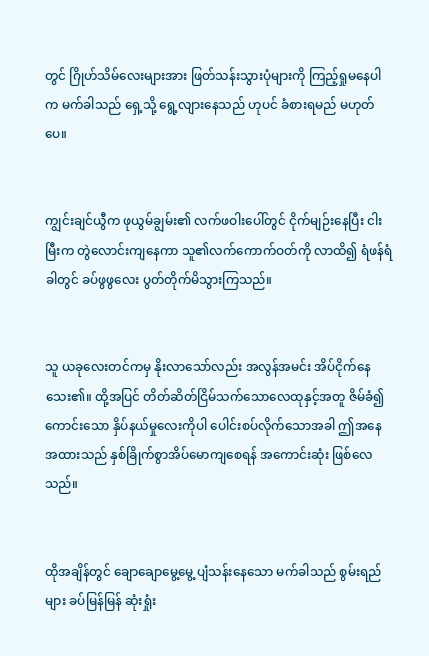တွင် ဂြိုဟ်သိမ်လေးများအား ဖြတ်သန်းသွားပုံများကို ကြည့်ရှုမနေပါက မက်ခါသည် ရှေ့သို့ ရွေ့လျားနေသည် ဟုပင် ခံစားရမည် မဟုတ်ပေ။


ကျွင်းချင်ယွီက ဖုယွမ်ချွမ်း၏ လက်ဖဝါးပေါ်တွင် ငိုက်မျဉ်းနေပြီး ငါးမြီးက တွဲလောင်းကျနေကာ သူ၏လက်ကောက်ဝတ်ကို လာထိ၍ ရံဖန်ရံခါတွင် ခပ်ဖွဖွလေး ပွတ်တိုက်မိသွားကြသည်။


သူ ယခုလေးတင်ကမှ နိုးလာသော်လည်း အလွန်အမင်း အိပ်ငိုက်နေသေး၏။ ထို့အပြင် တိတ်ဆိတ်ငြိမ်သက်သောလေထုနှင့်အတူ ဇိမ်ခံ၍ကောင်းသော နှိပ်နယ်မှုလေးကိုပါ ပေါင်းစပ်လိုက်သောအခါ ဤအနေအထားသည် နှစ်ခြိုက်စွာအိပ်မောကျစေရန် အကောင်းဆုံး ဖြစ်လေသည်။


ထိုအချိန်တွင် ချောချောမွေ့မွေ့ ပျံသန်းနေသော မက်ခါသည် စွမ်းရည်များ ခပ်မြန်မြန် ဆုံးရှုံး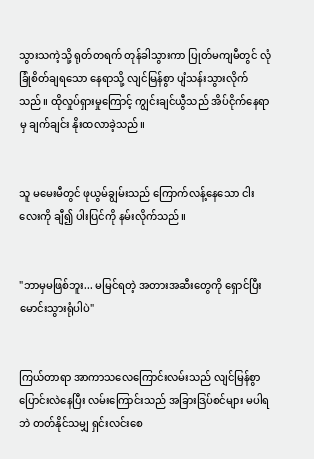သွားသကဲ့သို့ ရုတ်တရက် တုန်ခါသွားကာ ပြုတ်မကျမီတွင် လုံခြုံစိတ်ချရသော နေရာသို့ လျင်မြန်စွာ ပျံသန်းသွားလိုက်သည်။ ထိုလှုပ်ရှားမှုကြောင့် ကျွင်းချင်ယွီသည် အိပ်ငိုက်နေရာမှ ချက်ချင်း နိုးထလာခဲ့သည်။


သူ မမေးမီတွင် ဖုယွမ်ချွမ်းသည် ကြောက်လန့်နေသော ငါးလေးကို ချီ၍ ပါးပြင်ကို နမ်းလိုက်သည်။


"ဘာမှမဖြစ်ဘူး... မမြင်ရ‌တဲ့ အတားအဆီးတွေကို ရှောင်ပြီး မောင်းသွားရုံပါပဲ"


ကြယ်တာရာ အာကာသလေကြောင်းလမ်းသည် လျင်မြန်စွာ ပြောင်းလဲနေပြီး လမ်းကြောင်းသည် အခြားဒြပ်စင်များ မပါရဘဲ တတ်နိုင်သမျှ ရှင်းလင်းစေ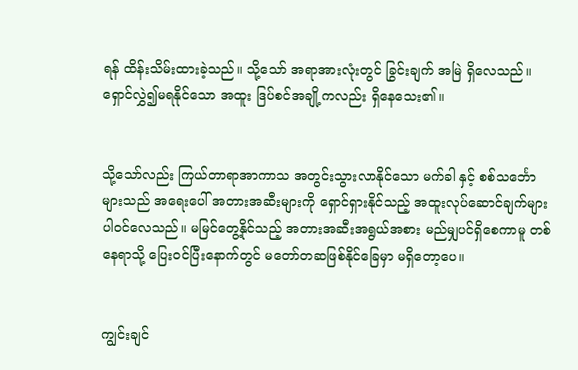ရန် ထိန်းသိမ်းထားခဲ့သည်။ သို့သော် အရာအားလုံးတွင် ခြွင်းချက် အမြဲ ရှိလေသည်။ ရှောင်လွှဲ၍မရနိုင်သော အထူး ဒြပ်စင်အချို့ကလည်း ရှိနေသေး၏။


သို့သော်လည်း ကြယ်တာရာအာကာသ အတွင်းသွားလာနိုင်သော မက်ခါ နှင့် စစ်သင်္ဘောများသည် အရေးပေါ် အတားအဆီးများကို ရှောင်ရှားနိုင်သည့် အထူးလုပ်ဆောင်ချက်များ ပါဝင်လေသည်။ မမြင်တွေ့နိုင်သည့် အတားအဆီးအရွယ်အစား မည်မျှပင်ရှိစေကာမူ တစ်နေရာသို့ ပြေးဝင်ပြီးနောက်တွင် မတော်တဆဖြစ်နိုင်ခြေမှာ မရှိတော့ပေ။


ကျွင်းချင်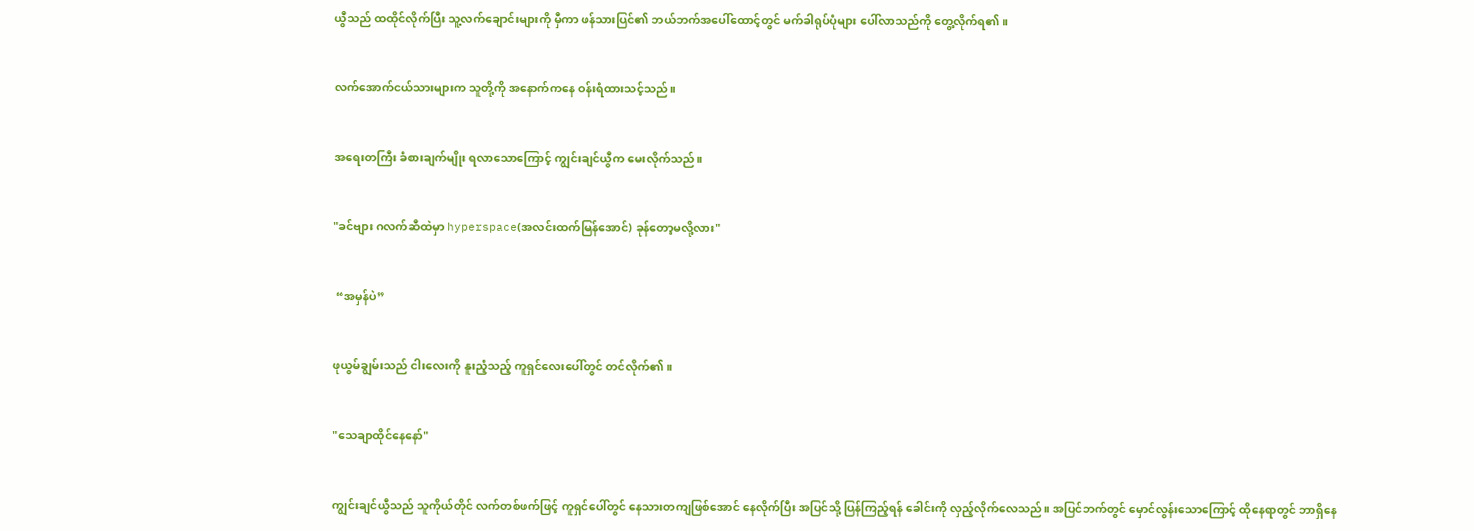ယွီသည် ထထိုင်လိုက်ပြီး သူ့လက်ချောင်းများကို မှီကာ ဖန်သားပြင်၏ ဘယ်ဘက်အပေါ်ထောင့်တွင် မက်ခါရုပ်ပုံများ ပေါ်လာသည်ကို တွေ့လိုက်ရ၏။


လက်အောက်ငယ်သားများက သူတို့ကို အနောက်ကနေ ဝန်းရံထားသင့်သည်။


အရေးတကြီး ခံစားချက်မျိုး ရလာသောကြောင့် ကျွင်းချင်ယွီက မေးလိုက်သည်။


"ခင်ဗျား ဂလက်ဆီထဲမှာ hyperspace(အလင်းထက်မြန်အောင်) ခုန်တော့မလို့လား"


 “အမှန်ပဲ”


ဖုယွမ်ချွမ်းသည် ငါးလေးကို နူးညံ့သည့် ကူရှင်လေးပေါ်တွင် တင်လိုက်၏။


"သေချာထိုင်နေနော်"


ကျွင်းချင်ယွီသည် သူကိုယ်တိုင် လက်တစ်ဖက်ဖြင့် ကူရှင်ပေါ်တွင် နေသားတကျဖြစ်အောင် နေလိုက်ပြီး အပြင်သို့ ပြန်ကြည့်ရန် ခေါင်းကို လှည့်လိုက်‌‌လေသည်။ အပြင်ဘက်တွင် မှောင်လွန်းသောကြောင့် ထိုနေရာတွင် ဘာရှိနေ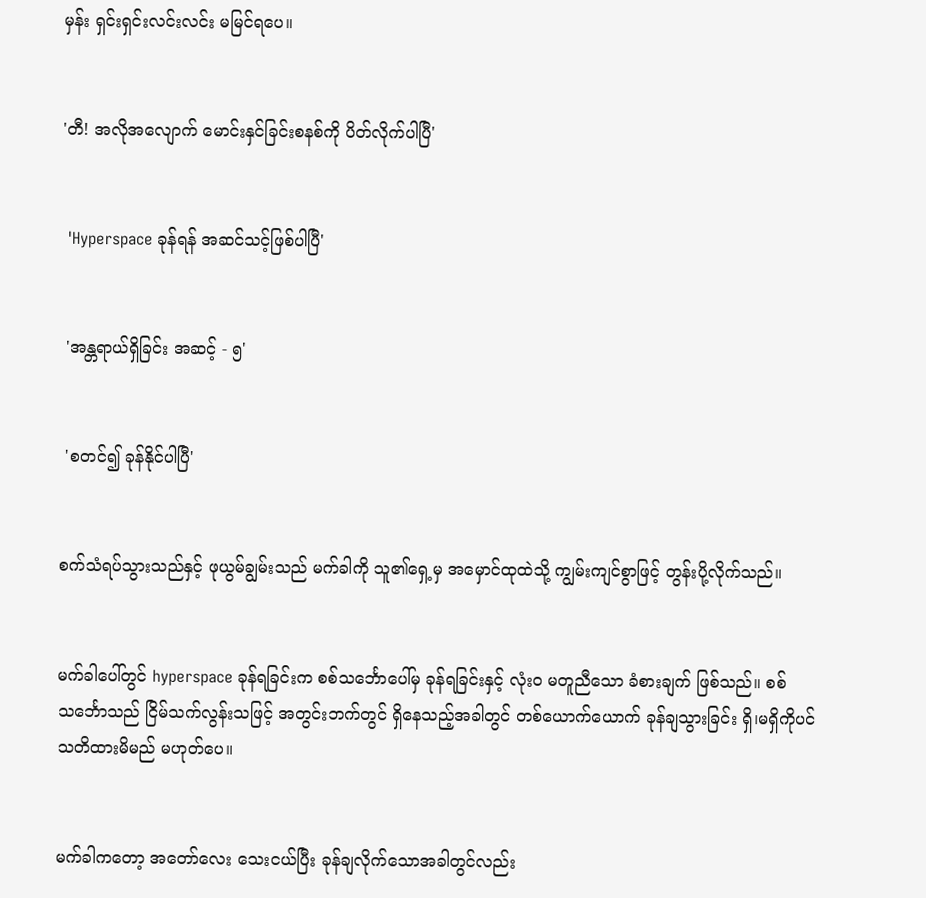မှန်း ရှင်းရှင်းလင်းလင်း မမြင်ရပေ။


'တီ! အလိုအလျောက် မောင်းနှင်ခြင်းစနစ်ကို ပိတ်လိုက်ပါပြီ'


 'Hyperspace ခုန်ရန် အဆင်သင့်ဖြစ်ပါပြီ'


 'အန္တရာယ်ရှိခြင်း အဆင့် - ၅'


 'စတင်၍ ခုန်နိုင်ပါပြီ'


စက်သံရပ်သွားသည်နှင့် ဖုယွမ်ချွမ်းသည် မက်ခါကို သူ၏ရှေ့မှ အမှောင်ထုထဲသို့ ကျွမ်းကျင်စွာဖြင့် တွန်းပို့လိုက်သည်။


မက်ခါပေါ်တွင် hyperspace ခုန်ရခြင်းက စစ်သင်္ဘောပေါ်မှ ခုန်ရခြင်းနှင့် လုံးဝ မတူညီသော ခံစားချက် ဖြစ်သည်။ စစ်သင်္ဘောသည် ငြိမ်သက်လွန်းသဖြင့် အတွင်းဘက်တွင် ရှိနေသည့်အခါတွင် တစ်ယောက်ယောက် ခုန်ချသွားခြင်း ရှိ၊မရှိကိုပင် သတိထားမိမည် မဟုတ်ပေ။


မက်ခါကတော့ အတော်လေး သေးငယ်ပြီး ခုန်ချလိုက်သောအခါတွင်လည်း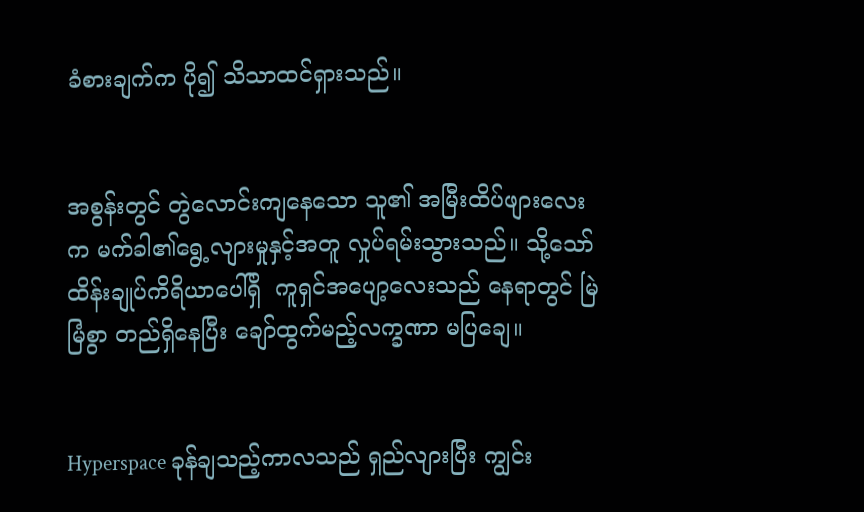ခံစားချက်က ပို၍ သိသာထင်ရှားသည်။


အစွန်းတွင် တွဲလောင်းကျနေသော သူ၏ အမြီးထိပ်ဖျားလေးက မက်ခါ၏ရွေ့လျားမှုနှင့်အတူ လှုပ်ရမ်းသွားသည်။ သို့သော် ထိန်းချုပ်ကိရိယာပေါ်ရှိ  ကူရှင်အပျော့လေးသည် နေရာတွင် မြဲမြံစွာ တည်ရှိနေပြီး ချော်ထွက်မည့်လက္ခဏာ မပြချေ။


Hyperspace ခုန်ချသည့်ကာလသည် ရှည်လျားပြီး ကျွင်း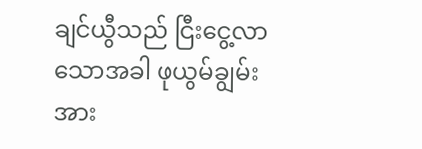ချင်ယွီသည် ငြီးငွေ့လာသောအခါ ဖုယွမ်ချွမ်းအား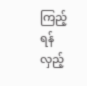ကြည့်ရန် လှည့်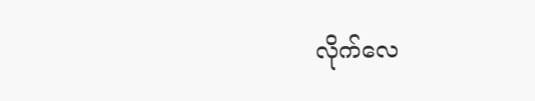လိုက်လေ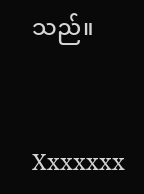သည်။


Xxxxxxx